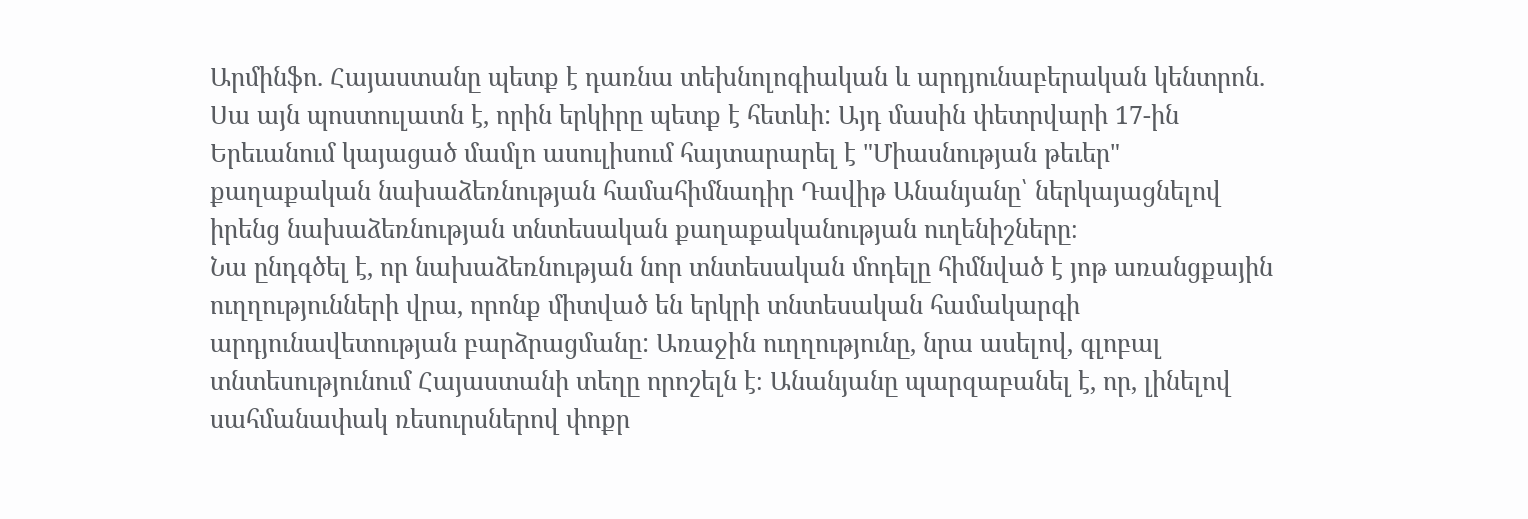Արմինֆո. Հայաստանը պետք է դառնա տեխնոլոգիական և արդյունաբերական կենտրոն. Սա այն պոստուլատն է, որին երկիրը պետք է հետևի: Այդ մասին փետրվարի 17-ին Երեւանում կայացած մամլո ասուլիսում հայտարարել է "Միասնության թեւեր" քաղաքական նախաձեռնության համահիմնադիր Դավիթ Անանյանը՝ ներկայացնելով իրենց նախաձեռնության տնտեսական քաղաքականության ուղենիշները։
Նա ընդգծել է, որ նախաձեռնության նոր տնտեսական մոդելը հիմնված է յոթ առանցքային ուղղությունների վրա, որոնք միտված են երկրի տնտեսական համակարգի արդյունավետության բարձրացմանը: Առաջին ուղղությունը, նրա ասելով, գլոբալ տնտեսությունում Հայաստանի տեղը որոշելն է։ Անանյանը պարզաբանել է, որ, լինելով սահմանափակ ռեսուրսներով փոքր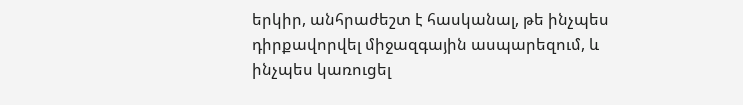երկիր, անհրաժեշտ է հասկանալ, թե ինչպես դիրքավորվել միջազգային ասպարեզում, և ինչպես կառուցել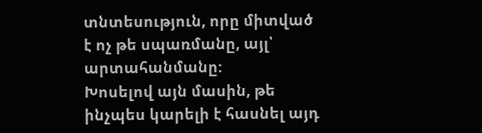տնտեսություն, որը միտված է ոչ թե սպառմանը, այլ՝ արտահանմանը:
Խոսելով այն մասին, թե ինչպես կարելի է հասնել այդ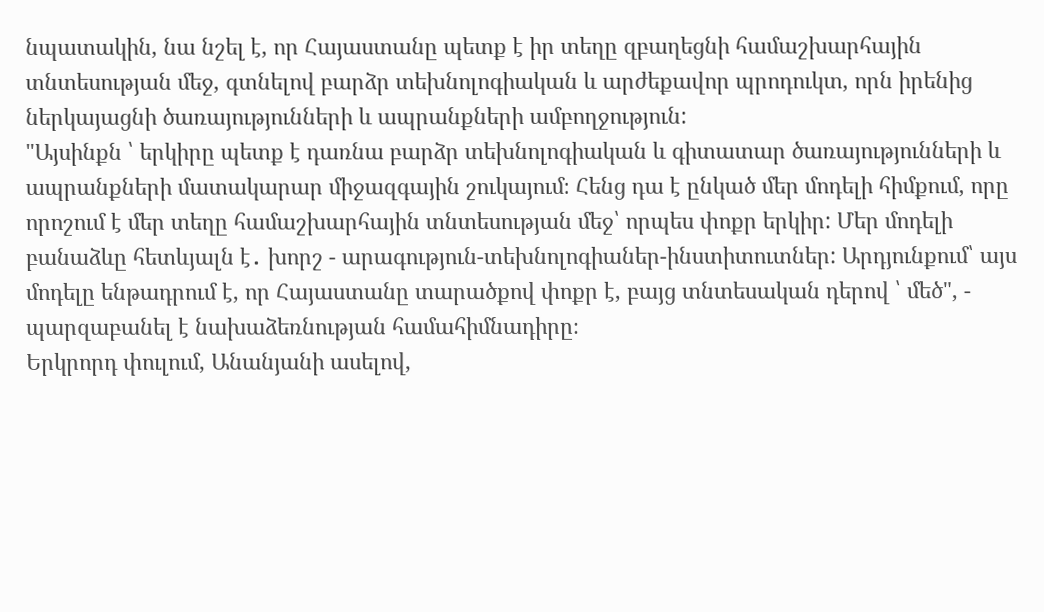նպատակին, նա նշել է, որ Հայաստանը պետք է իր տեղը զբաղեցնի համաշխարհային տնտեսության մեջ, գտնելով բարձր տեխնոլոգիական և արժեքավոր պրոդուկտ, որն իրենից ներկայացնի ծառայությունների և ապրանքների ամբողջություն:
"Այսինքն ՝ երկիրը պետք է դառնա բարձր տեխնոլոգիական և գիտատար ծառայությունների և ապրանքների մատակարար միջազգային շուկայում։ Հենց դա է ընկած մեր մոդելի հիմքում, որը որոշում է մեր տեղը համաշխարհային տնտեսության մեջ՝ որպես փոքր երկիր: Մեր մոդելի բանաձևը հետևյալն է․ խորշ - արագություն-տեխնոլոգիաներ-ինստիտուտներ: Արդյունքում՝ այս մոդելը ենթադրում է, որ Հայաստանը տարածքով փոքր է, բայց տնտեսական դերով ՝ մեծ", - պարզաբանել է նախաձեռնության համահիմնադիրը։
Երկրորդ փուլում, Անանյանի ասելով,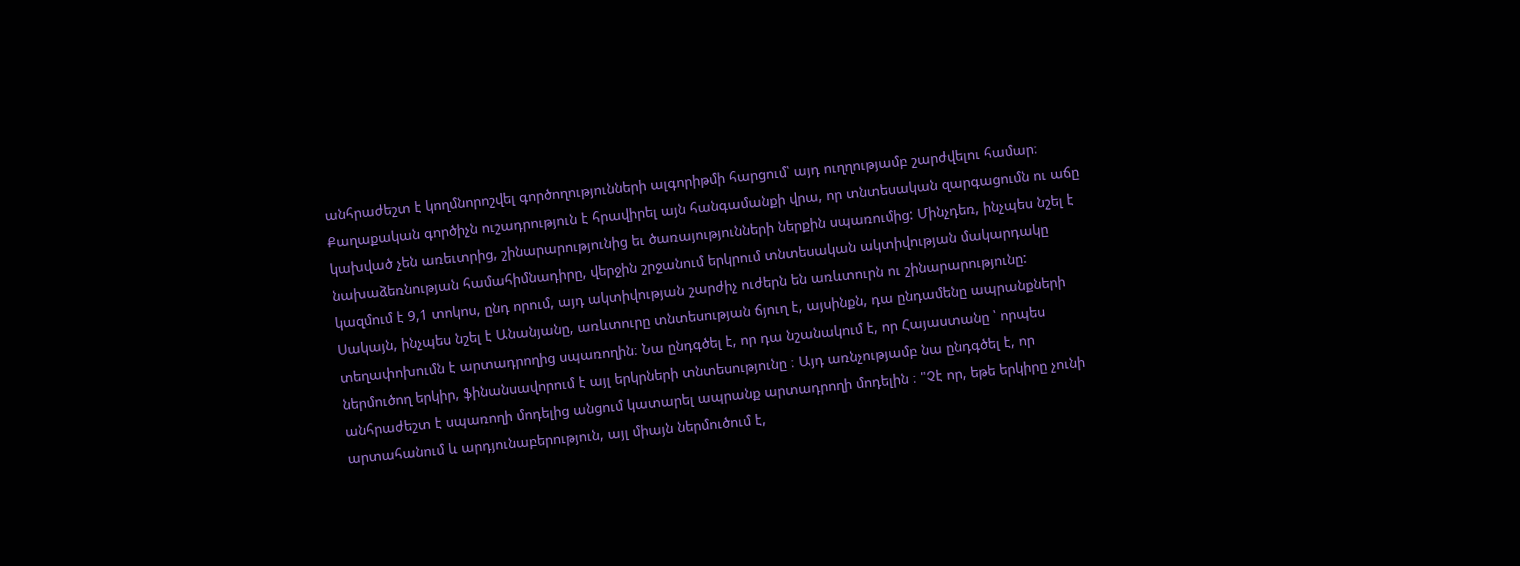անհրաժեշտ է կողմնորոշվել գործողությունների ալգորիթմի հարցում՝ այդ ուղղությամբ շարժվելու համար։ Քաղաքական գործիչն ուշադրություն է հրավիրել այն հանգամանքի վրա, որ տնտեսական զարգացումն ու աճը կախված չեն առեւտրից, շինարարությունից եւ ծառայությունների ներքին սպառումից: Մինչդեռ, ինչպես նշել է նախաձեռնության համահիմնադիրը, վերջին շրջանում երկրում տնտեսական ակտիվության մակարդակը կազմում է 9,1 տոկոս, ընդ որում, այդ ակտիվության շարժիչ ուժերն են առևտուրն ու շինարարությունը:
Սակայն, ինչպես նշել է Անանյանը, առևտուրը տնտեսության ճյուղ է, այսինքն, դա ընդամենը ապրանքների տեղափոխումն է արտադրողից սպառողին։ Նա ընդգծել է, որ դա նշանակում է, որ Հայաստանը ՝ որպես ներմուծող երկիր, ֆինանսավորում է այլ երկրների տնտեսությունը ։ Այդ առնչությամբ նա ընդգծել է, որ անհրաժեշտ է սպառողի մոդելից անցում կատարել ապրանք արտադրողի մոդելին ։ "Չէ որ, եթե երկիրը չունի արտահանում և արդյունաբերություն, այլ միայն ներմուծում է,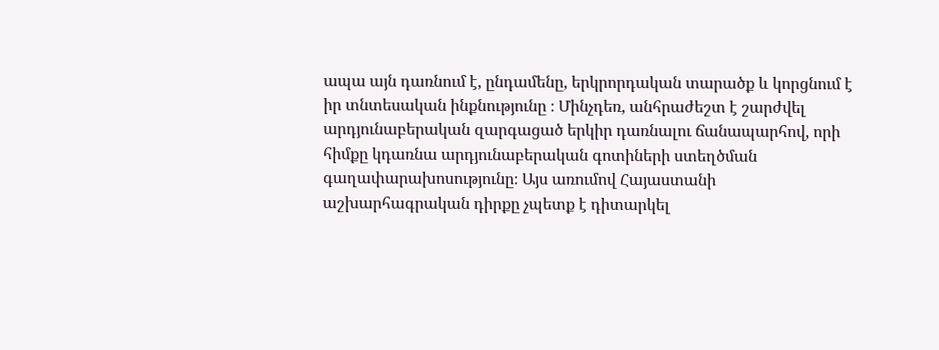ապա այն դառնում է, ընդամենը, երկրորդական տարածք և կորցնում է իր տնտեսական ինքնությունը ։ Մինչդեռ, անհրաժեշտ է շարժվել արդյունաբերական զարգացած երկիր դառնալու ճանապարհով, որի հիմքը կդառնա արդյունաբերական գոտիների ստեղծման գաղափարախոսությունը։ Այս առումով Հայաստանի աշխարհագրական դիրքը չպետք է դիտարկել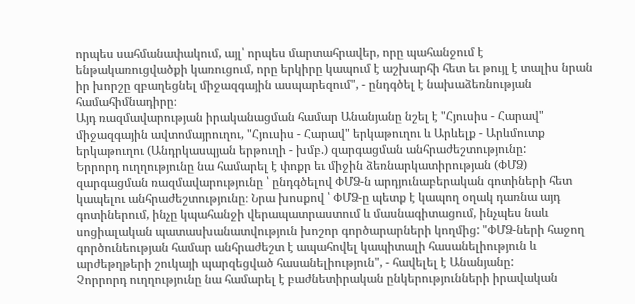որպես սահմանափակում, այլ՝ որպես մարտահրավեր, որը պահանջում է ենթակառուցվածքի կառուցում, որը երկիրը կապում է աշխարհի հետ եւ թույլ է տալիս նրան իր խորշը զբաղեցնել միջազգային ասպարեզում", - ընդգծել է նախաձեռնության համահիմնադիրը։
Այդ ռազմավարության իրականացման համար Անանյանը նշել է "Հյուսիս - Հարավ" միջազգային ավտոմայրուղու, "Հյուսիս - Հարավ" երկաթուղու և Արևելք - Արևմուտք երկաթուղու (Անդրկասպյան երթուղի - խմբ.) զարգացման անհրաժեշտությունը:
Երրորդ ուղղությունը նա համարել է փոքր եւ միջին ձեռնարկատիրության (ՓՄՁ) զարգացման ռազմավարությունը ՝ ընդգծելով ՓՄՁ-ն արդյունաբերական գոտիների հետ կապելու անհրաժեշտությունը։ Նրա խոսքով ՝ ՓՄՁ-ը պետք է կապող օղակ դառնա այդ գոտիներում, ինչը կպահանջի վերապատրաստում և մասնագիտացում, ինչպես նաև սոցիալական պատասխանատվություն խոշոր գործարարների կողմից: "ՓՄՁ-ների հաջող գործունեության համար անհրաժեշտ է ապահովել կապիտալի հասանելիություն և արժեթղթերի շուկայի պարզեցված հասանելիություն", - հավելել է Անանյանը:
Չորրորդ ուղղությունը նա համարել է բաժնետիրական ընկերությունների իրավական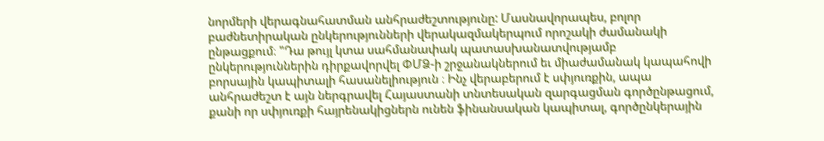նորմերի վերագնահատման անհրաժեշտությունը: Մասնավորապես, բոլոր բաժնետիրական ընկերությունների վերակազմակերպում որոշակի ժամանակի ընթացքում։ "Դա թույլ կտա սահմանափակ պատասխանատվությամբ ընկերություններին դիրքավորվել ՓՄՁ-ի շրջանակներում եւ միաժամանակ կապահովի բորսային կապիտալի հասանելիություն ։ Ինչ վերաբերում է սփյուռքին, ապա անհրաժեշտ է այն ներգրավել Հայաստանի տնտեսական զարգացման գործընթացում, քանի որ սփյուռքի հայրենակիցներն ունեն ֆինանսական կապիտալ, գործընկերային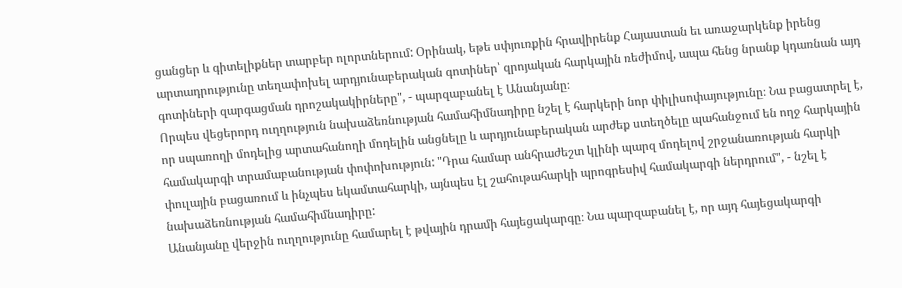ցանցեր և գիտելիքներ տարբեր ոլորտներում: Օրինակ, եթե սփյուռքին հրավիրենք Հայաստան եւ առաջարկենք իրենց արտադրությունը տեղափոխել արդյունաբերական գոտիներ՝ զրոյական հարկային ռեժիմով, ապա հենց նրանք կդառնան այդ գոտիների զարգացման դրոշակակիրները", - պարզաբանել է Անանյանը։
Որպես վեցերորդ ուղղություն նախաձեռնության համահիմնադիրը նշել է հարկերի նոր փիլիսոփայությունը։ Նա բացատրել է, որ սպառողի մոդելից արտահանողի մոդելին անցնելը և արդյունաբերական արժեք ստեղծելը պահանջում են ողջ հարկային համակարգի տրամաբանության փոփոխություն: "Դրա համար անհրաժեշտ կլինի պարզ մոդելով շրջանառության հարկի փուլային բացառում և ինչպես եկամտահարկի, այնպես էլ շահութահարկի պրոգրեսիվ համակարգի ներդրում", - նշել է նախաձեռնության համահիմնադիրը:
Անանյանը վերջին ուղղությունը համարել է թվային դրամի հայեցակարգը։ Նա պարզաբանել է, որ այդ հայեցակարգի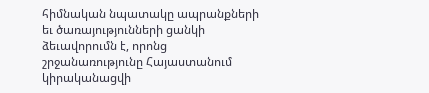հիմնական նպատակը ապրանքների եւ ծառայությունների ցանկի ձեւավորումն է, որոնց շրջանառությունը Հայաստանում կիրականացվի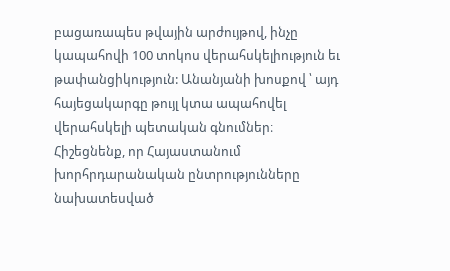բացառապես թվային արժույթով, ինչը կապահովի 100 տոկոս վերահսկելիություն եւ թափանցիկություն: Անանյանի խոսքով ՝ այդ հայեցակարգը թույլ կտա ապահովել վերահսկելի պետական գնումներ։
Հիշեցնենք, որ Հայաստանում խորհրդարանական ընտրությունները նախատեսված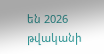են 2026 թվականի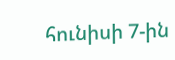հունիսի 7-ին